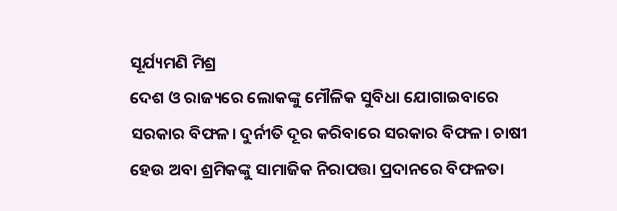ସୂର୍ଯ୍ୟମଣି ମିଶ୍ର
ଦେଶ ଓ ରାଜ୍ୟରେ ଲୋକଙ୍କୁ ମୌଳିକ ସୁବିଧା ଯୋଗାଇବାରେ ସରକାର ବିଫଳ। ଦୁର୍ନୀତି ଦୂର କରିବାରେ ସରକାର ବିଫଳ। ଚାଷୀ ହେଉ ଅବା ଶ୍ରମିକଙ୍କୁ ସାମାଜିକ ନିରାପତ୍ତା ପ୍ରଦାନରେ ବିଫଳତା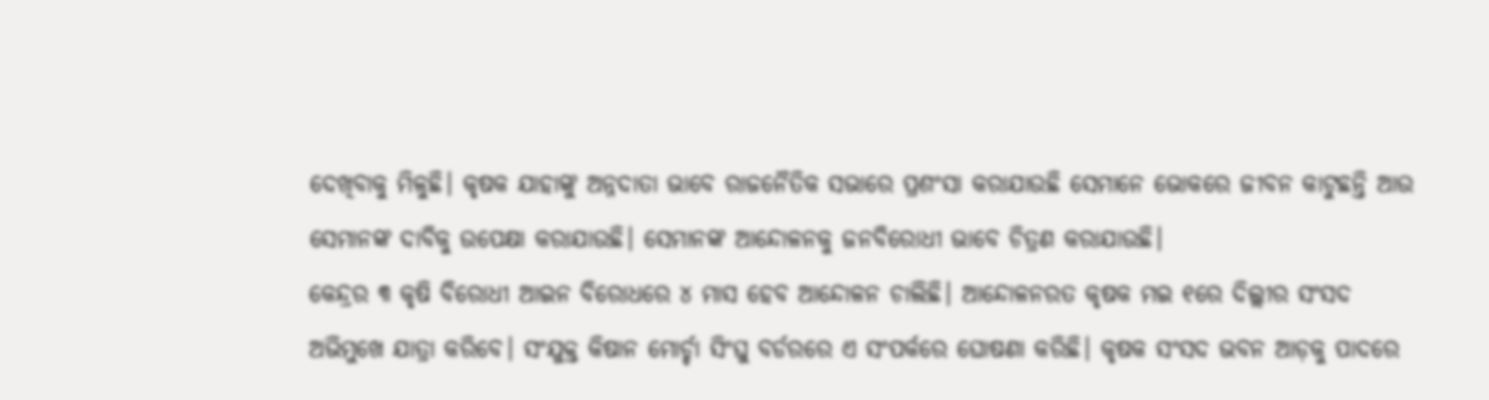ଦେଖିବାକୁ ମିଳୁଛି। କୃଷକ ଯାହାଙ୍କୁ ଅନ୍ନଦାତା ଭାବେ ରାଜନୈତିକ ସଭାରେ ପ୍ରଶଂସା କରାଯାଉଛି ସେମାନେ ଭୋକରେ ଜୀବନ କାଟୁଛନ୍ତି ଆଉ ସେମାନଙ୍କ ଦାବିକୁ ଉପେକ୍ଷା କରାଯାଉଛି। ସେମାନଙ୍କ ଆନ୍ଦୋଳନକୁ ଜନବିରୋଧୀ ଭାବେ ଚିତ୍ରଣ କରାଯାଉଛି।
କେନ୍ଦ୍ରର ୩ କୃଷି ବିରୋଧୀ ଆଇନ ବିରୋଧରେ ୪ ମାସ ହେବ ଆନ୍ଦୋଳନ ଚାଲିଛି। ଆନ୍ଦୋଳନରତ କୃଷକ ମଇ ୧ରେ ଦିଲ୍ଲୀର ସଂସଦ ଅଭିମୁଖେ ଯାତ୍ରା କରିବେ। ସଂଯୁକ୍ତ କିଷାନ ମୋର୍ଚ୍ଚା ସିଂଘୁ ବର୍ଡରରେ ଏ ସଂପର୍କରେ ଘୋଷଣା କରିଛି। କୃଷକ ସଂସଦ ଭବନ ଆଡ଼କୁ ପାଦରେ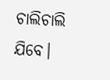ଚାଲିଚାଲି ଯିବେ।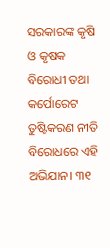ସରକାରଙ୍କ କୃଷି ଓ କୃଷକ ବିରୋଧୀ ତଥା କର୍ପୋରେଟ ତୁଷ୍ଟିକରଣ ନୀତି ବିରୋଧରେ ଏହି ଅଭିଯାନ। ୩୧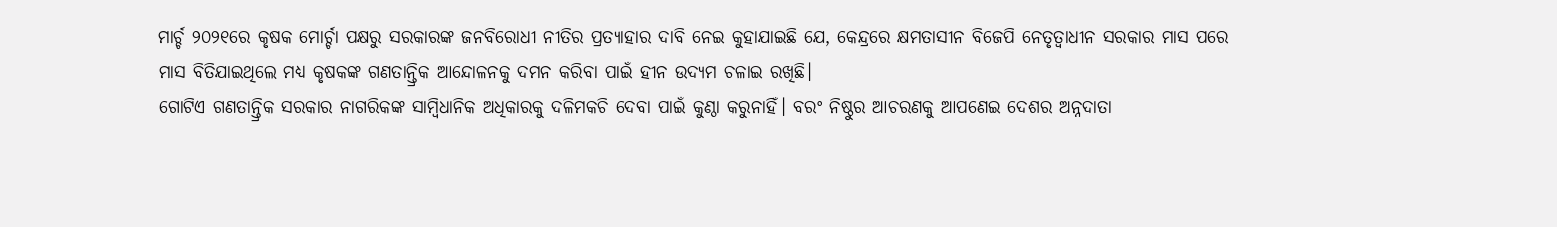ମାର୍ଚ୍ଚ ୨୦୨୧ରେ କୃଷକ ମୋର୍ଚ୍ଚା ପକ୍ଷରୁ ସରକାରଙ୍କ ଜନବିରୋଧୀ ନୀତିର ପ୍ରତ୍ୟାହାର ଦାବି ନେଇ କୁହାଯାଇଛି ଯେ, କେନ୍ଦ୍ରରେ କ୍ଷମତାସୀନ ବିଜେପି ନେତୃତ୍ୱାଧୀନ ସରକାର ମାସ ପରେ ମାସ ବିତିଯାଇଥିଲେ ମଧ୍ୟ କୃଷକଙ୍କ ଗଣତାନ୍ତ୍ରିକ ଆନ୍ଦୋଳନକୁ ଦମନ କରିବା ପାଇଁ ହୀନ ଉଦ୍ୟମ ଚଳାଇ ରଖିଛି।
ଗୋଟିଏ ଗଣତାନ୍ତ୍ରିକ ସରକାର ନାଗରିକଙ୍କ ସାମ୍ବିଧାନିକ ଅଧିକାରକୁ ଦଳିମକଚି ଦେବା ପାଇଁ କୁଣ୍ଠା କରୁନାହିଁ। ବରଂ ନିଷ୍ଠୁର ଆଚରଣକୁ ଆପଣେଇ ଦେଶର ଅନ୍ନଦାତା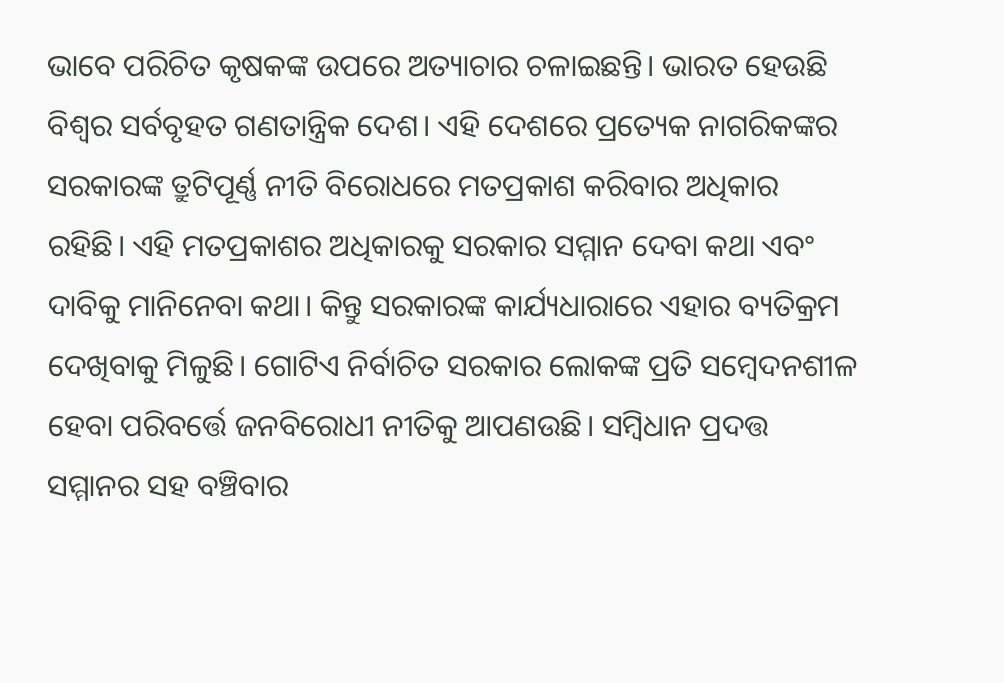ଭାବେ ପରିଚିତ କୃଷକଙ୍କ ଉପରେ ଅତ୍ୟାଚାର ଚଳାଇଛନ୍ତି। ଭାରତ ହେଉଛି ବିଶ୍ୱର ସର୍ବବୃହତ ଗଣତାନ୍ତ୍ରିକ ଦେଶ। ଏହି ଦେଶରେ ପ୍ରତ୍ୟେକ ନାଗରିକଙ୍କର ସରକାରଙ୍କ ତ୍ରୁଟିପୂର୍ଣ୍ଣ ନୀତି ବିରୋଧରେ ମତପ୍ରକାଶ କରିବାର ଅଧିକାର ରହିଛି। ଏହି ମତପ୍ରକାଶର ଅଧିକାରକୁ ସରକାର ସମ୍ମାନ ଦେବା କଥା ଏବଂ ଦାବିକୁ ମାନିନେବା କଥା। କିନ୍ତୁ ସରକାରଙ୍କ କାର୍ଯ୍ୟଧାରାରେ ଏହାର ବ୍ୟତିକ୍ରମ ଦେଖିବାକୁ ମିଳୁଛି। ଗୋଟିଏ ନିର୍ବାଚିତ ସରକାର ଲୋକଙ୍କ ପ୍ରତି ସମ୍ବେଦନଶୀଳ ହେବା ପରିବର୍ତ୍ତେ ଜନବିରୋଧୀ ନୀତିକୁ ଆପଣଉଛି। ସମ୍ବିଧାନ ପ୍ରଦତ୍ତ ସମ୍ମାନର ସହ ବଞ୍ଚିବାର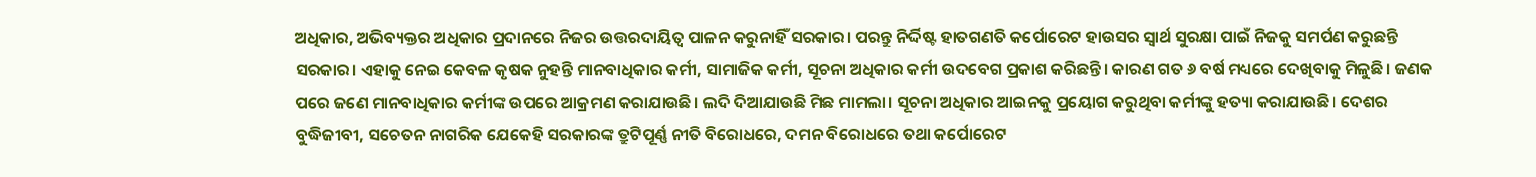ଅଧିକାର, ଅଭିବ୍ୟକ୍ତର ଅଧିକାର ପ୍ରଦାନରେ ନିଜର ଉତ୍ତରଦାୟିତ୍ୱ ପାଳନ କରୁନାହିଁ ସରକାର। ପରନ୍ତୁ ନିର୍ଦ୍ଦିଷ୍ଟ ହାତଗଣତି କର୍ପୋରେଟ ହାଉସର ସ୍ୱାର୍ଥ ସୁରକ୍ଷା ପାଇଁ ନିଜକୁ ସମର୍ପଣ କରୁଛନ୍ତି ସରକାର। ଏହାକୁ ନେଇ କେବଳ କୃଷକ ନୁହନ୍ତି ମାନବାଧିକାର କର୍ମୀ, ସାମାଜିକ କର୍ମୀ, ସୂଚନା ଅଧିକାର କର୍ମୀ ଉଦବେଗ ପ୍ରକାଶ କରିଛନ୍ତି। କାରଣ ଗତ ୬ ବର୍ଷ ମଧ୍ୟରେ ଦେଖିବାକୁ ମିଳୁଛି। ଜଣକ ପରେ ଜଣେ ମାନବାଧିକାର କର୍ମୀଙ୍କ ଉପରେ ଆକ୍ରମଣ କରାଯାଉଛି। ଲଦି ଦିଆଯାଉଛି ମିଛ ମାମଲା। ସୂଚନା ଅଧିକାର ଆଇନକୁ ପ୍ରୟୋଗ କରୁଥିବା କର୍ମୀଙ୍କୁ ହତ୍ୟା କରାଯାଉଛି। ଦେଶର ବୁଦ୍ଧିଜୀବୀ, ସଚେତନ ନାଗରିକ ଯେକେହି ସରକାରଙ୍କ ତ୍ରୁଟିପୂର୍ଣ୍ଣ ନୀତି ବିରୋଧରେ, ଦମନ ବିରୋଧରେ ତଥା କର୍ପୋରେଟ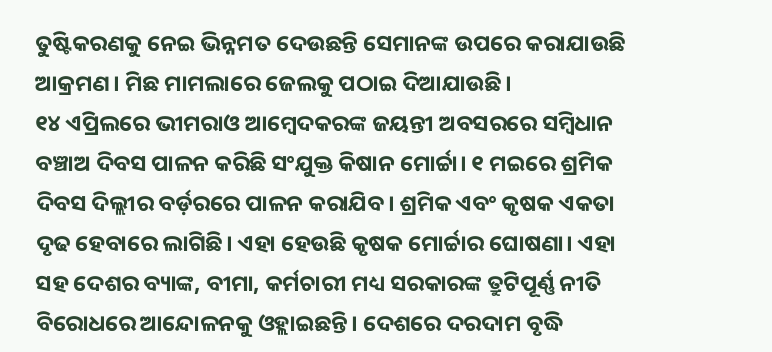ତୁଷ୍ଟିକରଣକୁ ନେଇ ଭିନ୍ନମତ ଦେଉଛନ୍ତି ସେମାନଙ୍କ ଉପରେ କରାଯାଉଛି ଆକ୍ରମଣ। ମିଛ ମାମଲାରେ ଜେଲକୁ ପଠାଇ ଦିଆଯାଉଛି।
୧୪ ଏପ୍ରିଲରେ ଭୀମରାଓ ଆମ୍ବେଦକରଙ୍କ ଜୟନ୍ତୀ ଅବସରରେ ସମ୍ବିଧାନ ବଞ୍ଚାଅ ଦିବସ ପାଳନ କରିଛି ସଂଯୁକ୍ତ କିଷାନ ମୋର୍ଚ୍ଚା। ୧ ମଇରେ ଶ୍ରମିକ ଦିବସ ଦିଲ୍ଲୀର ବର୍ଡ଼ରରେ ପାଳନ କରାଯିବ। ଶ୍ରମିକ ଏବଂ କୃଷକ ଏକତା ଦୃଢ ହେବାରେ ଲାଗିଛି। ଏହା ହେଉଛି କୃଷକ ମୋର୍ଚ୍ଚାର ଘୋଷଣା। ଏହା ସହ ଦେଶର ବ୍ୟାଙ୍କ, ବୀମା, କର୍ମଚାରୀ ମଧ୍ୟ ସରକାରଙ୍କ ତ୍ରୁଟିପୂର୍ଣ୍ଣ ନୀତି ବିରୋଧରେ ଆନ୍ଦୋଳନକୁ ଓହ୍ଲାଇଛନ୍ତି। ଦେଶରେ ଦରଦାମ ବୃଦ୍ଧି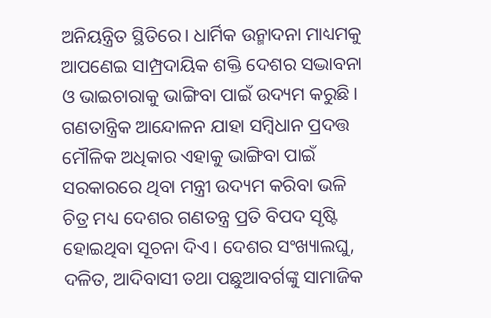ଅନିୟନ୍ତ୍ରିତ ସ୍ଥିତିରେ। ଧାର୍ମିକ ଉନ୍ମାଦନା ମାଧ୍ୟମକୁ ଆପଣେଇ ସାମ୍ପ୍ରଦାୟିକ ଶକ୍ତି ଦେଶର ସଦ୍ଭାବନା ଓ ଭାଇଚାରାକୁ ଭାଙ୍ଗିବା ପାଇଁ ଉଦ୍ୟମ କରୁଛି। ଗଣତାନ୍ତ୍ରିକ ଆନ୍ଦୋଳନ ଯାହା ସମ୍ବିଧାନ ପ୍ରଦତ୍ତ ମୌଳିକ ଅଧିକାର ଏହାକୁ ଭାଙ୍ଗିବା ପାଇଁ ସରକାରରେ ଥିବା ମନ୍ତ୍ରୀ ଉଦ୍ୟମ କରିବା ଭଳି ଚିତ୍ର ମଧ୍ୟ ଦେଶର ଗଣତନ୍ତ୍ର ପ୍ରତି ବିପଦ ସୃଷ୍ଟି ହୋଇଥିବା ସୂଚନା ଦିଏ। ଦେଶର ସଂଖ୍ୟାଲଘୁ, ଦଳିତ, ଆଦିବାସୀ ତଥା ପଛୁଆବର୍ଗଙ୍କୁ ସାମାଜିକ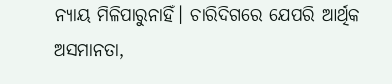ନ୍ୟାୟ ମିଳିପାରୁନାହିଁ। ଚାରିଦିଗରେ ଯେପରି ଆର୍ଥିକ ଅସମାନତା,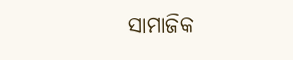ସାମାଜିକ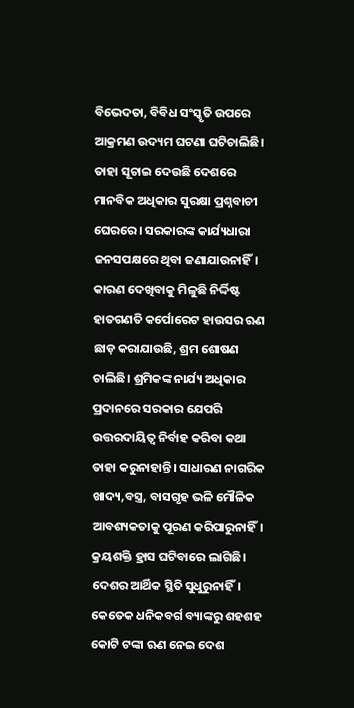ବିଭେଦତା, ବିବିଧ ସଂସ୍କୃତି ଉପରେ ଆକ୍ରମଣ ଉଦ୍ୟମ ଘଟଣା ଘଟିଚାଲିଛି। ତାହା ସୂଚାଇ ଦେଉଛି ଦେଶରେ ମାନବିକ ଅଧିକାର ସୁରକ୍ଷା ପ୍ରଶ୍ନବାଚୀ ଘେରରେ। ସରକାରଙ୍କ କାର୍ଯ୍ୟଧାରା ଜନସପକ୍ଷରେ ଥିବା ଜଣାଯାଉନାହିଁ। କାରଣ ଦେଖିବାକୁ ମିଳୁଛି ନିର୍ଦ୍ଦିଷ୍ଟ ହାତଗଣତି କର୍ପୋରେଟ ହାଉସର ଋଣ ଛାଡ଼ କରାଯାଉଛି, ଶ୍ରମ ଶୋଷଣ ଚାଲିଛି। ଶ୍ରମିକଙ୍କ ନାର୍ଯ୍ୟ ଅଧିକାର ପ୍ରଦାନରେ ସରକାର ଯେପରି ଉତ୍ତରଦାୟିତ୍ୱ ନିର୍ବାହ କରିବା କଥା ତାହା କରୁନାହାନ୍ତି। ସାଧାରଣ ନାଗରିକ ଖାଦ୍ୟ,ବସ୍ତ୍ର, ବାସଗୃହ ଭଳି ମୌଳିକ ଆବଶ୍ୟକତାକୁ ପୂରଣ କରିପାରୁନାହିଁ। କ୍ରୟଶକ୍ତି ହ୍ରାସ ଘଟିବାରେ ଲାଗିଛି। ଦେଶର ଆର୍ଥିକ ସ୍ଥିତି ସୁଧୁରୁନାହିଁ। କେତେକ ଧନିକବର୍ଗ ବ୍ୟାଙ୍କରୁ ଶହଶହ କୋଟି ଟଙ୍କା ଋଣ ନେଇ ଦେଶ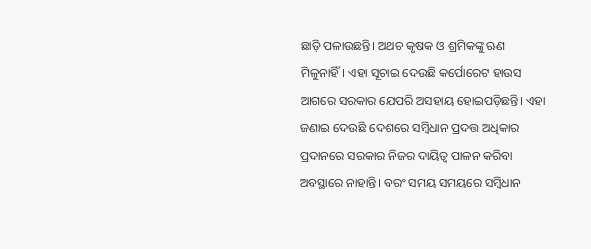ଛାଡ଼ି ପଳାଉଛନ୍ତି। ଅଥଚ କୃଷକ ଓ ଶ୍ରମିକଙ୍କୁ ଋଣ ମିଳୁନାହିଁ। ଏହା ସୂଚାଇ ଦେଉଛି କର୍ପୋରେଟ ହାଉସ ଆଗରେ ସରକାର ଯେପରି ଅସହାୟ ହୋଇପଡ଼ିଛନ୍ତି। ଏହା ଜଣାଇ ଦେଉଛି ଦେଶରେ ସମ୍ବିଧାନ ପ୍ରଦତ୍ତ ଅଧିକାର ପ୍ରଦାନରେ ସରକାର ନିଜର ଦାୟିତ୍ୱ ପାଳନ କରିବା ଅବସ୍ଥାରେ ନାହାନ୍ତି। ବରଂ ସମୟ ସମୟରେ ସମ୍ବିଧାନ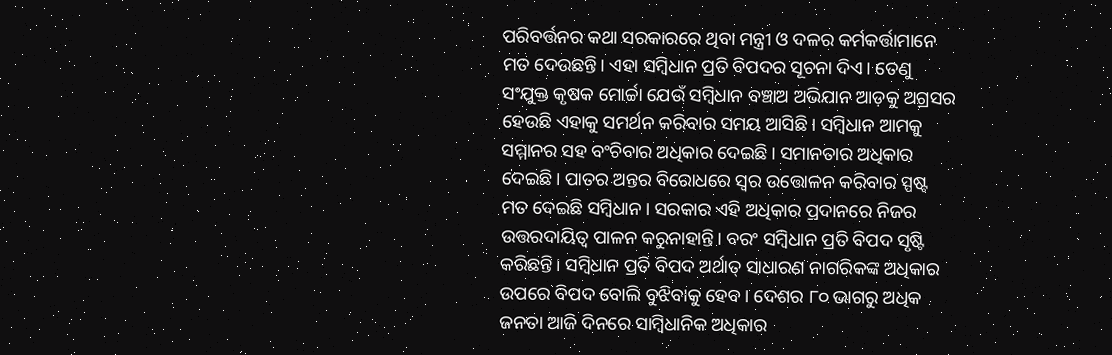ପରିବର୍ତ୍ତନର କଥା ସରକାରରେ ଥିବା ମନ୍ତ୍ରୀ ଓ ଦଳର କର୍ମକର୍ତ୍ତାମାନେ ମତ ଦେଉଛନ୍ତି। ଏହା ସମ୍ବିଧାନ ପ୍ରତି ବିପଦର ସୂଚନା ଦିଏ। ତେଣୁ ସଂଯୁକ୍ତ କୃଷକ ମୋର୍ଚ୍ଚା ଯେଉଁ ସମ୍ବିଧାନ ବଞ୍ଚାଅ ଅଭିଯାନ ଆଡ଼କୁ ଅଗ୍ରସର ହେଉଛି ଏହାକୁ ସମର୍ଥନ କରିବାର ସମୟ ଆସିଛି। ସମ୍ବିଧାନ ଆମକୁ ସମ୍ମାନର ସହ ବଂଚିବାର ଅଧିକାର ଦେଇଛି। ସମାନତାର ଅଧିକାର ଦେଇଛି। ପାତର ଅନ୍ତର ବିରୋଧରେ ସ୍ୱର ଉତ୍ତୋଳନ କରିବାର ସ୍ପଷ୍ଟ ମତ ଦେଇଛି ସମ୍ବିଧାନ। ସରକାର ଏହି ଅଧିକାର ପ୍ରଦାନରେ ନିଜର ଉତ୍ତରଦାୟିତ୍ୱ ପାଳନ କରୁନାହାନ୍ତି। ବରଂ ସମ୍ବିଧାନ ପ୍ରତି ବିପଦ ସୃଷ୍ଟି କରିଛନ୍ତି। ସମ୍ବିଧାନ ପ୍ରତି ବିପଦ ଅର୍ଥାତ୍ ସାଧାରଣ ନାଗରିକଙ୍କ ଅଧିକାର ଉପରେ ବିପଦ ବୋଲି ବୁଝିବାକୁ ହେବ। ଦେଶର ୮୦ ଭାଗରୁ ଅଧିକ ଜନତା ଆଜି ଦିନରେ ସାମ୍ବିଧାନିକ ଅଧିକାର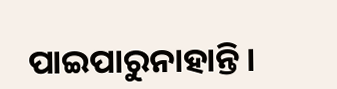ପାଇପାରୁନାହାନ୍ତି।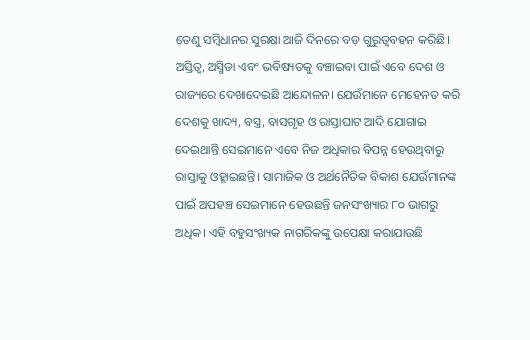ତେଣୁ ସମ୍ବିଧାନର ସୁରକ୍ଷା ଆଜି ଦିନରେ ବଡ଼ ଗୁରୁତ୍ୱବହନ କରିଛି।
ଅସ୍ତିତ୍ୱ, ଅସ୍ମିତା ଏବଂ ଭବିଷ୍ୟତକୁ ବଞ୍ଚାଇବା ପାଇଁ ଏବେ ଦେଶ ଓ ରାଜ୍ୟରେ ଦେଖାଦେଇଛି ଆନ୍ଦୋଳନ। ଯେଉଁମାନେ ମେହେନତ କରି ଦେଶକୁ ଖାଦ୍ୟ, ବସ୍ତ୍ର, ବାସଗୃହ ଓ ରାସ୍ତାଘାଟ ଆଦି ଯୋଗାଇ ଦେଇଥାନ୍ତି ସେଇମାନେ ଏବେ ନିଜ ଅଧିକାର ବିପନ୍ନ ହେଉଥିବାରୁ ରାସ୍ତାକୁ ଓହ୍ଲାଇଛନ୍ତି। ସାମାଜିକ ଓ ଅର୍ଥନୈତିକ ବିକାଶ ଯେଉଁମାନଙ୍କ ପାଇଁ ଅପହଞ୍ଚ ସେଇମାନେ ହେଉଛନ୍ତି ଜନସଂଖ୍ୟାର ୮୦ ଭାଗରୁ ଅଧିକ। ଏହି ବହୁସଂଖ୍ୟକ ନାଗରିକଙ୍କୁ ଉପେକ୍ଷା କରାଯାଉଛି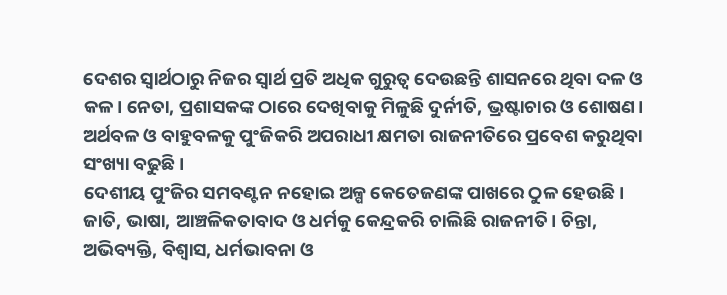ଦେଶର ସ୍ୱାର୍ଥଠାରୁ ନିଜର ସ୍ୱାର୍ଥ ପ୍ରତି ଅଧିକ ଗୁରୁତ୍ୱ ଦେଉଛନ୍ତି ଶାସନରେ ଥିବା ଦଳ ଓ କଳ। ନେତା, ପ୍ରଶାସକଙ୍କ ଠାରେ ଦେଖିବାକୁ ମିଳୁଛି ଦୁର୍ନୀତି, ଭ୍ରଷ୍ଟାଚାର ଓ ଶୋଷଣ। ଅର୍ଥବଳ ଓ ବାହୁବଳକୁ ପୁଂଜିକରି ଅପରାଧୀ କ୍ଷମତା ରାଜନୀତିରେ ପ୍ରବେଶ କରୁଥିବା ସଂଖ୍ୟା ବଢୁଛି।
ଦେଶୀୟ ପୁଂଜିର ସମବଣ୍ଟନ ନହୋଇ ଅଳ୍ପ କେତେଜଣଙ୍କ ପାଖରେ ଠୁଳ ହେଉଛି। ଜାତି, ଭାଷା, ଆଞ୍ଚଳିକତାବାଦ ଓ ଧର୍ମକୁ କେନ୍ଦ୍ରକରି ଚାଲିଛି ରାଜନୀତି। ଚିନ୍ତା, ଅଭିବ୍ୟକ୍ତି, ବିଶ୍ୱାସ, ଧର୍ମଭାବନା ଓ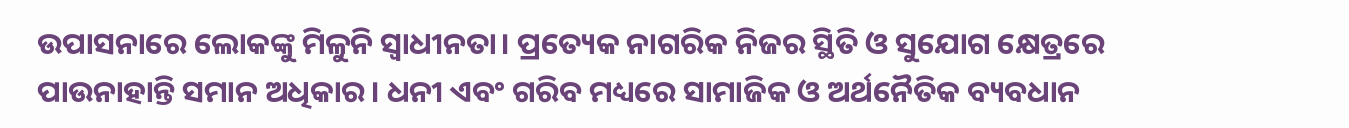ଉପାସନାରେ ଲୋକଙ୍କୁ ମିଳୁନି ସ୍ୱାଧୀନତା। ପ୍ରତ୍ୟେକ ନାଗରିକ ନିଜର ସ୍ଥିତି ଓ ସୁଯୋଗ କ୍ଷେତ୍ରରେ ପାଉନାହାନ୍ତି ସମାନ ଅଧିକାର। ଧନୀ ଏବଂ ଗରିବ ମଧ୍ୟରେ ସାମାଜିକ ଓ ଅର୍ଥନୈତିକ ବ୍ୟବଧାନ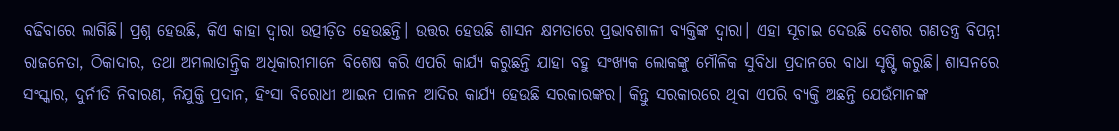ବଢିବାରେ ଲାଗିଛି। ପ୍ରଶ୍ନ ହେଉଛି, କିଏ କାହା ଦ୍ୱାରା ଉତ୍ପୀଡ଼ିତ ହେଉଛନ୍ତି। ଉତ୍ତର ହେଉଛି ଶାସନ କ୍ଷମତାରେ ପ୍ରଭାବଶାଳୀ ବ୍ୟକ୍ତିଙ୍କ ଦ୍ୱାରା। ଏହା ସୂଚାଇ ଦେଉଛି ଦେଶର ଗଣତନ୍ତ୍ର ବିପନ୍ନ! ରାଜନେତା, ଠିକାଦାର, ତଥା ଅମଲାତାନ୍ତ୍ରିକ ଅଧିକାରୀମାନେ ବିଶେଷ କରି ଏପରି କାର୍ଯ୍ୟ କରୁଛନ୍ତି ଯାହା ବହୁ ସଂଖ୍ୟକ ଲୋକଙ୍କୁ ମୌଳିକ ସୁବିଧା ପ୍ରଦାନରେ ବାଧା ସୃଷ୍ଟି କରୁଛି। ଶାସନରେ ସଂସ୍କାର, ଦୁର୍ନୀତି ନିବାରଣ, ନିଯୁକ୍ତି ପ୍ରଦାନ, ହିଂସା ବିରୋଧୀ ଆଇନ ପାଳନ ଆଦିର କାର୍ଯ୍ୟ ହେଉଛି ସରକାରଙ୍କର। କିନ୍ତୁ ସରକାରରେ ଥିବା ଏପରି ବ୍ୟକ୍ତି ଅଛନ୍ତି ଯେଉଁମାନଙ୍କ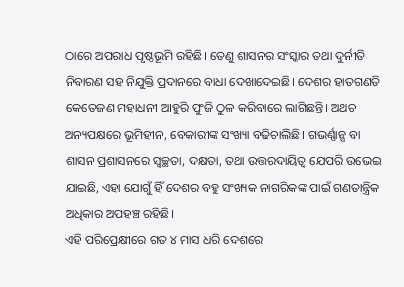ଠାରେ ଅପରାଧ ପୃଷ୍ଠଭୂମି ରହିଛି। ତେଣୁ ଶାସନର ସଂସ୍କାର ତଥା ଦୁର୍ନୀତି ନିବାରଣ ସହ ନିଯୁକ୍ତି ପ୍ରଦାନରେ ବାଧା ଦେଖାଦେଇଛି। ଦେଶର ହାତଗଣତି କେତେଜଣ ମହାଧନୀ ଆହୁରି ପୁଂଜି ଠୁଳ କରିବାରେ ଲାଗିଛନ୍ତି। ଅଥଚ ଅନ୍ୟପକ୍ଷରେ ଭୂମିହୀନ, ବେକାରୀଙ୍କ ସଂଖ୍ୟା ବଢିଚାଲିଛି। ଗଭର୍ଣ୍ଣାନ୍ସ ବା ଶାସନ ପ୍ରଶାସନରେ ସ୍ୱଚ୍ଛତା, ଦକ୍ଷତା, ତଥା ଉତ୍ତରଦାୟିତ୍ୱ ଯେପରି ଉଭେଇ ଯାଇଛି, ଏହା ଯୋଗୁଁ ହିଁ ଦେଶର ବହୁ ସଂଖ୍ୟକ ନାଗରିକଙ୍କ ପାଇଁ ଗଣତାନ୍ତ୍ରିକ ଅଧିକାର ଅପହଞ୍ଚ ରହିଛି।
ଏହି ପରିପ୍ରେକ୍ଷୀରେ ଗତ ୪ ମାସ ଧରି ଦେଶରେ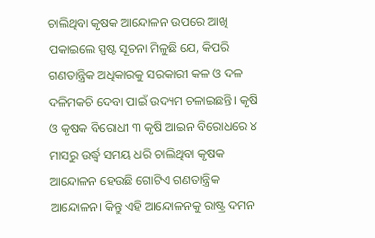ଚାଲିଥିବା କୃଷକ ଆନ୍ଦୋଳନ ଉପରେ ଆଖି ପକାଇଲେ ସ୍ପଷ୍ଟ ସୂଚନା ମିଳୁଛି ଯେ, କିପରି ଗଣତାନ୍ତ୍ରିକ ଅଧିକାରକୁ ସରକାରୀ କଳ ଓ ଦଳ ଦଳିମକଚି ଦେବା ପାଇଁ ଉଦ୍ୟମ ଚଳାଇଛନ୍ତି। କୃଷି ଓ କୃଷକ ବିରୋଧୀ ୩ କୃଷି ଆଇନ ବିରୋଧରେ ୪ ମାସରୁ ଉର୍ଦ୍ଧ୍ୱ ସମୟ ଧରି ଚାଲିଥିବା କୃଷକ ଆନ୍ଦୋଳନ ହେଉଛି ଗୋଟିଏ ଗଣତାନ୍ତ୍ରିକ ଆନ୍ଦୋଳନ। କିନ୍ତୁ ଏହି ଆନ୍ଦୋଳନକୁ ରାଷ୍ଟ୍ର ଦମନ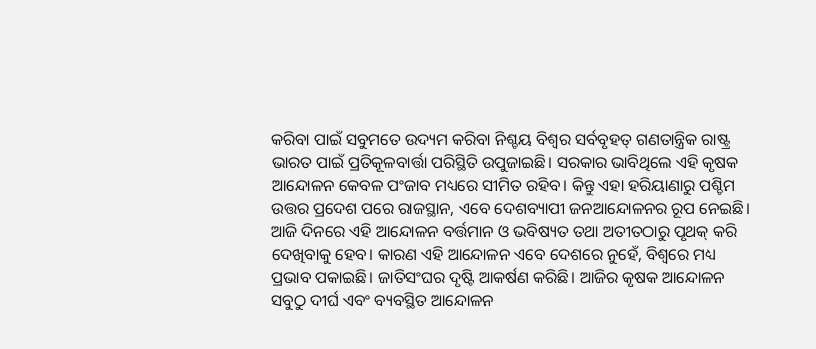କରିବା ପାଇଁ ସବୁମତେ ଉଦ୍ୟମ କରିବା ନିଶ୍ଚୟ ବିଶ୍ୱର ସର୍ବବୃହତ୍ ଗଣତାନ୍ତ୍ରିକ ରାଷ୍ଟ୍ର ଭାରତ ପାଇଁ ପ୍ରତିକୂଳବାର୍ତ୍ତା ପରିସ୍ଥିତି ଉପୁଜାଇଛି। ସରକାର ଭାବିଥିଲେ ଏହି କୃଷକ ଆନ୍ଦୋଳନ କେବଳ ପଂଜାବ ମଧ୍ୟରେ ସୀମିତ ରହିବ। କିନ୍ତୁ ଏହା ହରିୟାଣାରୁ ପଶ୍ଚିମ ଉତ୍ତର ପ୍ରଦେଶ ପରେ ରାଜସ୍ଥାନ, ଏବେ ଦେଶବ୍ୟାପୀ ଜନଆନ୍ଦୋଳନର ରୂପ ନେଇଛି। ଆଜି ଦିନରେ ଏହି ଆନ୍ଦୋଳନ ବର୍ତ୍ତମାନ ଓ ଭବିଷ୍ୟତ ତଥା ଅତୀତଠାରୁ ପୃଥକ୍ କରି ଦେଖିବାକୁ ହେବ। କାରଣ ଏହି ଆନ୍ଦୋଳନ ଏବେ ଦେଶରେ ନୁହେଁ, ବିଶ୍ୱରେ ମଧ୍ୟ ପ୍ରଭାବ ପକାଇଛି। ଜାତିସଂଘର ଦୃଷ୍ଟି ଆକର୍ଷଣ କରିଛି। ଆଜିର କୃଷକ ଆନ୍ଦୋଳନ ସବୁଠୁ ଦୀର୍ଘ ଏବଂ ବ୍ୟବସ୍ଥିତ ଆନ୍ଦୋଳନ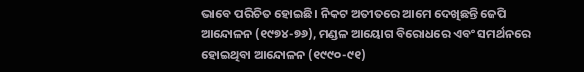ଭାବେ ପରିଚିତ ହୋଇଛି। ନିକଟ ଅତୀତରେ ଆମେ ଦେଖିଛନ୍ତି ଜେପି ଆନ୍ଦୋଳନ (୧୯୭୪-୭୬), ମଣ୍ଡଳ ଆୟୋଗ ବିରୋଧରେ ଏବଂ ସମର୍ଥନରେ ହୋଇଥିବା ଆନ୍ଦୋଳନ (୧୯୯୦-୯୧)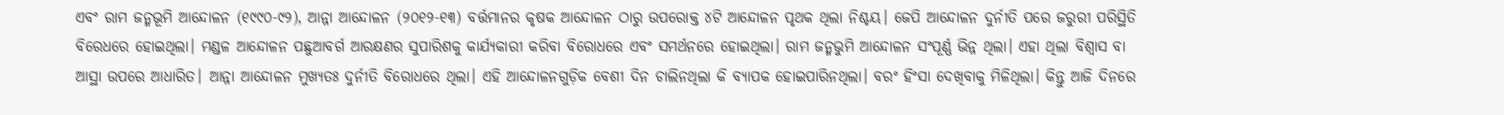ଏବଂ ରାମ ଜନ୍ମଭୂମି ଆନ୍ଦୋଳନ (୧୯୯୦-୯୨), ଆନ୍ନା ଆନ୍ଦୋଳନ (୨୦୧୨-୧୩) ବର୍ତ୍ତମାନର କୃଷକ ଆନ୍ଦୋଳନ ଠାରୁ ଉପରୋକ୍ତ ୪ଟି ଆନ୍ଦୋଳନ ପୃଥକ ଥିଲା ନିଶ୍ଚୟ। ଜେପି ଆନ୍ଦୋଳନ ଦୁର୍ନୀତି ପରେ ଜରୁରୀ ପରିସ୍ଥିତି ବିରେଧରେ ହୋଇଥିଲା। ମଣ୍ଡଳ ଆନ୍ଦୋଳନ ପଛୁଆବର୍ଗ ଆରକ୍ଷଣର ସୁପାରିଶକୁ କାର୍ଯ୍ୟକାରୀ କରିବା ବିରୋଧରେ ଏବଂ ସମର୍ଥନରେ ହୋଇଥିଲା। ରାମ ଜନ୍ମଭୁମି ଆନ୍ଦୋଳନ ସଂପୂର୍ଣ୍ଣ ଭିନ୍ନ ଥିଲା। ଏହା ଥିଲା ବିଶ୍ୱାସ ବା ଆସ୍ଥା ଉପରେ ଆଧାରିତ। ଆନ୍ନା ଆନ୍ଦୋଳନ ମୁଖ୍ୟତଃ ଦୁର୍ନୀତି ବିରୋଧରେ ଥିଲା। ଏହି ଆନ୍ଦୋଳନଗୁଡ଼ିକ ବେଶୀ ଦିନ ଚାଲିନଥିଲା କି ବ୍ୟାପକ ହୋଇପାରିନଥିଲା। ବରଂ ହିଂସା ଦେଖିବାକୁ ମିଳିଥିଲା। କିନ୍ତୁ ଆଜି ଦିନରେ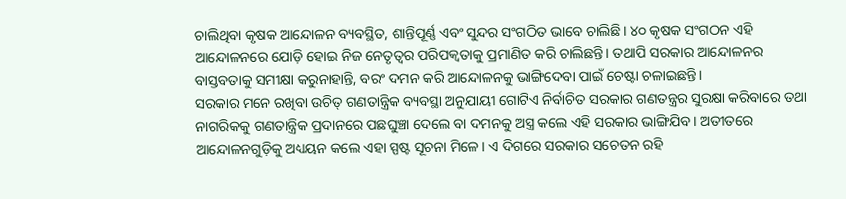ଚାଲିଥିବା କୃଷକ ଆନ୍ଦୋଳନ ବ୍ୟବସ୍ଥିତ, ଶାନ୍ତିପୂର୍ଣ୍ଣ ଏବଂ ସୁନ୍ଦର ସଂଗଠିତ ଭାବେ ଚାଲିଛି। ୪୦ କୃଷକ ସଂଗଠନ ଏହି ଆନ୍ଦୋଳନରେ ଯୋଡ଼ି ହୋଇ ନିଜ ନେତୃତ୍ୱର ପରିପକ୍ୱତାକୁ ପ୍ରମାଣିତ କରି ଚାଲିଛନ୍ତି। ତଥାପି ସରକାର ଆନ୍ଦୋଳନର ବାସ୍ତବତାକୁ ସମୀକ୍ଷା କରୁନାହାନ୍ତି, ବରଂ ଦମନ କରି ଆନ୍ଦୋଳନକୁ ଭାଙ୍ଗିଦେବା ପାଇଁ ଚେଷ୍ଟା ଚଳାଇଛନ୍ତି।
ସରକାର ମନେ ରଖିବା ଉଚିତ୍ ଗଣତାନ୍ତ୍ରିକ ବ୍ୟବସ୍ଥା ଅନୁଯାୟୀ ଗୋଟିଏ ନିର୍ବାଚିତ ସରକାର ଗଣତନ୍ତ୍ରର ସୁରକ୍ଷା କରିବାରେ ତଥା ନାଗରିକକୁ ଗଣତାନ୍ତ୍ରିକ ପ୍ରଦାନରେ ପଛଘୁଞ୍ଚା ଦେଲେ ବା ଦମନକୁ ଅସ୍ତ୍ର କଲେ ଏହି ସରକାର ଭାଙ୍ଗିଯିବ। ଅତୀତରେ ଆନ୍ଦୋଳନଗୁଡ଼ିକୁ ଅଧ୍ୟୟନ କଲେ ଏହା ସ୍ପଷ୍ଟ ସୂଚନା ମିଳେ। ଏ ଦିଗରେ ସରକାର ସଚେତନ ରହି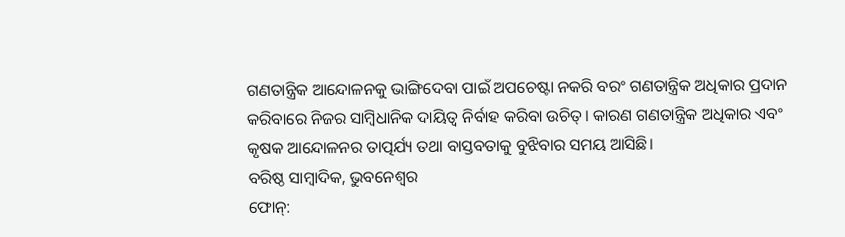ଗଣତାନ୍ତ୍ରିକ ଆନ୍ଦୋଳନକୁ ଭାଙ୍ଗିଦେବା ପାଇଁ ଅପଚେଷ୍ଟା ନକରି ବରଂ ଗଣତାନ୍ତ୍ରିକ ଅଧିକାର ପ୍ରଦାନ କରିବାରେ ନିଜର ସାମ୍ବିଧାନିକ ଦାୟିତ୍ୱ ନିର୍ବାହ କରିବା ଉଚିତ୍। କାରଣ ଗଣତାନ୍ତ୍ରିକ ଅଧିକାର ଏବଂ କୃଷକ ଆନ୍ଦୋଳନର ତାତ୍ପର୍ଯ୍ୟ ତଥା ବାସ୍ତବତାକୁ ବୁଝିବାର ସମୟ ଆସିଛି।
ବରିଷ୍ଠ ସାମ୍ବାଦିକ, ଭୁବନେଶ୍ୱର
ଫୋନ୍: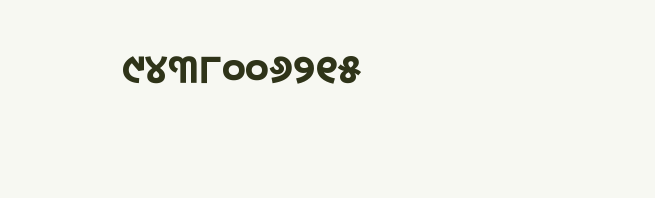୯୪୩୮୦୦୬୨୧୫